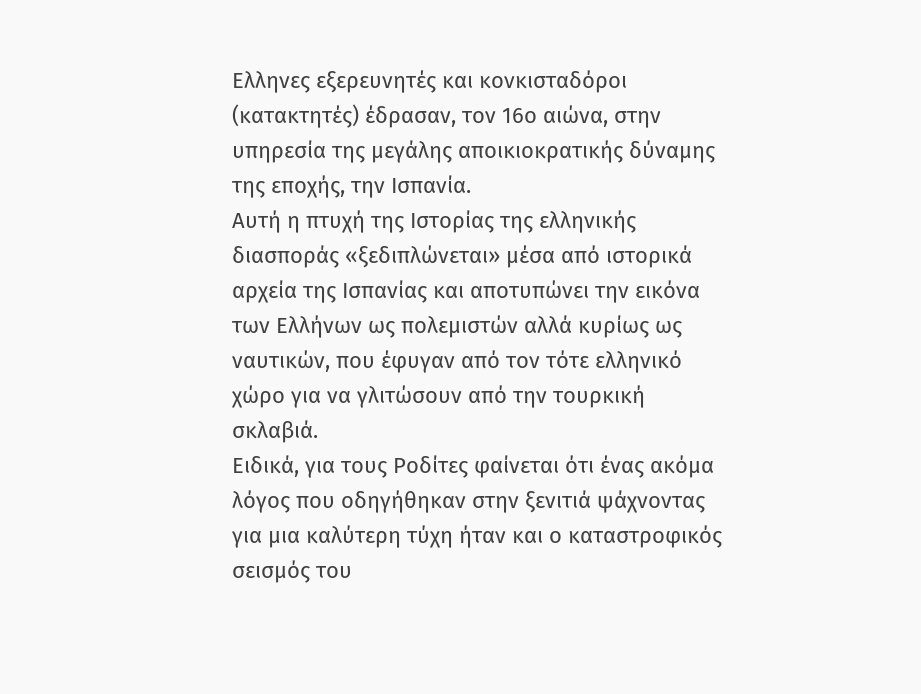Ελληνες εξερευνητές και κονκισταδόροι (κατακτητές) έδρασαν, τον 16ο αιώνα, στην υπηρεσία της μεγάλης αποικιοκρατικής δύναμης της εποχής, την Ισπανία.
Αυτή η πτυχή της Ιστορίας της ελληνικής διασποράς «ξεδιπλώνεται» μέσα από ιστορικά αρχεία της Ισπανίας και αποτυπώνει την εικόνα των Ελλήνων ως πολεμιστών αλλά κυρίως ως ναυτικών, που έφυγαν από τον τότε ελληνικό χώρο για να γλιτώσουν από την τουρκική σκλαβιά.
Ειδικά, για τους Ροδίτες φαίνεται ότι ένας ακόμα λόγος που οδηγήθηκαν στην ξενιτιά ψάχνοντας για μια καλύτερη τύχη ήταν και ο καταστροφικός σεισμός του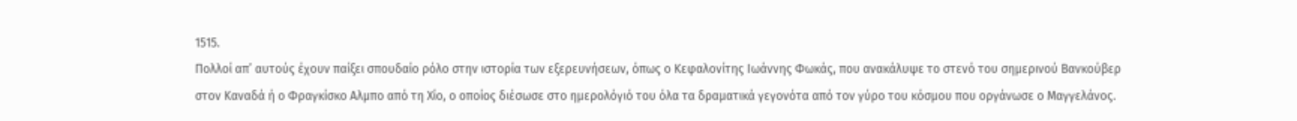1515.
Πολλοί απ’ αυτούς έχουν παίξει σπουδαίο ρόλο στην ιστορία των εξερευνήσεων, όπως ο Κεφαλονίτης Ιωάννης Φωκάς, που ανακάλυψε το στενό του σημερινού Βανκούβερ στον Καναδά ή ο Φραγκίσκο Αλμπο από τη Χίο, ο οποίος διέσωσε στο ημερολόγιό του όλα τα δραματικά γεγονότα από τον γύρο του κόσμου που οργάνωσε ο Μαγγελάνος.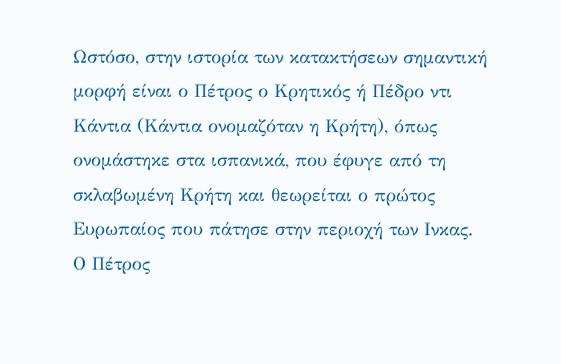Ωστόσο, στην ιστορία των κατακτήσεων σημαντική μορφή είναι ο Πέτρος ο Κρητικός ή Πέδρο ντι Κάντια (Κάντια ονομαζόταν η Κρήτη), όπως ονομάστηκε στα ισπανικά, που έφυγε από τη σκλαβωμένη Κρήτη και θεωρείται ο πρώτος Ευρωπαίος που πάτησε στην περιοχή των Ινκας.
Ο Πέτρος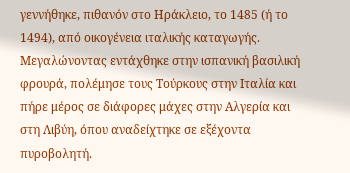γεννήθηκε, πιθανόν στο Ηράκλειο, το 1485 (ή το 1494), από οικογένεια ιταλικής καταγωγής. Μεγαλώνοντας εντάχθηκε στην ισπανική βασιλική φρουρά, πολέμησε τους Τούρκους στην Ιταλία και πήρε μέρος σε διάφορες μάχες στην Αλγερία και στη Λιβύη, όπου αναδείχτηκε σε εξέχοντα πυροβολητή.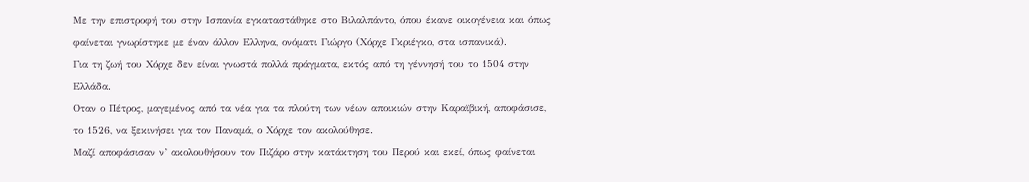Με την επιστροφή του στην Ισπανία εγκαταστάθηκε στο Βιλαλπάντο, όπου έκανε οικογένεια και όπως φαίνεται γνωρίστηκε με έναν άλλον Ελληνα, ονόματι Γιώργο (Χόρχε Γκριέγκο, στα ισπανικά).
Για τη ζωή του Χόρχε δεν είναι γνωστά πολλά πράγματα, εκτός από τη γέννησή του το 1504 στην Ελλάδα.
Οταν ο Πέτρος, μαγεμένος από τα νέα για τα πλούτη των νέων αποικιών στην Καραϊβική, αποφάσισε, το 1526, να ξεκινήσει για τον Παναμά, ο Χόρχε τον ακολούθησε.
Μαζί αποφάσισαν ν’ ακολουθήσουν τον Πιζάρο στην κατάκτηση του Περού και εκεί, όπως φαίνεται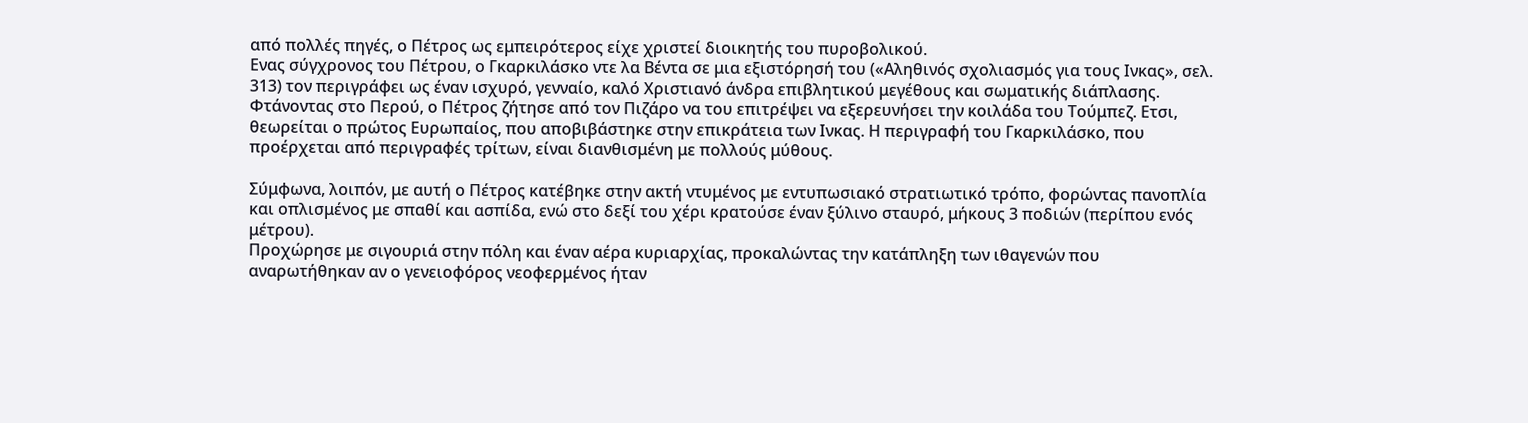από πολλές πηγές, ο Πέτρος ως εμπειρότερος είχε χριστεί διοικητής του πυροβολικού.
Ενας σύγχρονος του Πέτρου, ο Γκαρκιλάσκο ντε λα Βέντα σε μια εξιστόρησή του («Αληθινός σχολιασμός για τους Ινκας», σελ. 313) τον περιγράφει ως έναν ισχυρό, γενναίο, καλό Χριστιανό άνδρα επιβλητικού μεγέθους και σωματικής διάπλασης.
Φτάνοντας στο Περού, ο Πέτρος ζήτησε από τον Πιζάρο να του επιτρέψει να εξερευνήσει την κοιλάδα του Τούμπεζ. Ετσι, θεωρείται ο πρώτος Ευρωπαίος, που αποβιβάστηκε στην επικράτεια των Ινκας. Η περιγραφή του Γκαρκιλάσκο, που προέρχεται από περιγραφές τρίτων, είναι διανθισμένη με πολλούς μύθους.

Σύμφωνα, λοιπόν, με αυτή ο Πέτρος κατέβηκε στην ακτή ντυμένος με εντυπωσιακό στρατιωτικό τρόπο, φορώντας πανοπλία και οπλισμένος με σπαθί και ασπίδα, ενώ στο δεξί του χέρι κρατούσε έναν ξύλινο σταυρό, μήκους 3 ποδιών (περίπου ενός μέτρου).
Προχώρησε με σιγουριά στην πόλη και έναν αέρα κυριαρχίας, προκαλώντας την κατάπληξη των ιθαγενών που αναρωτήθηκαν αν ο γενειοφόρος νεοφερμένος ήταν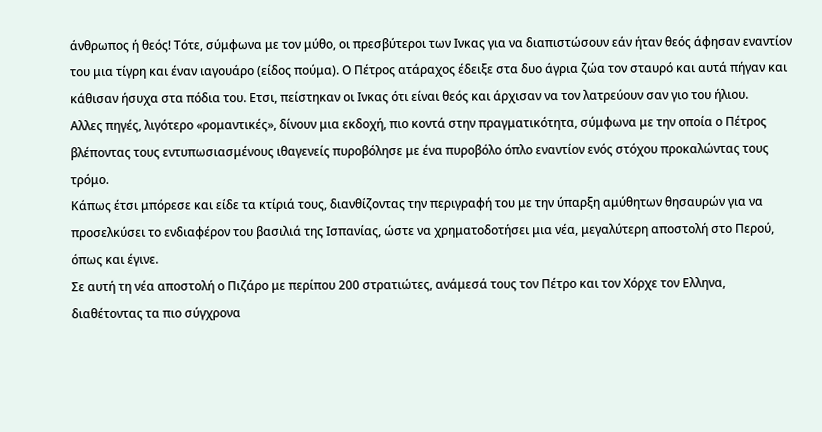άνθρωπος ή θεός! Τότε, σύμφωνα με τον μύθο, οι πρεσβύτεροι των Ινκας για να διαπιστώσουν εάν ήταν θεός άφησαν εναντίον του μια τίγρη και έναν ιαγουάρο (είδος πούμα). Ο Πέτρος ατάραχος έδειξε στα δυο άγρια ζώα τον σταυρό και αυτά πήγαν και κάθισαν ήσυχα στα πόδια του. Ετσι, πείστηκαν οι Ινκας ότι είναι θεός και άρχισαν να τον λατρεύουν σαν γιο του ήλιου.
Αλλες πηγές, λιγότερο «ρομαντικές», δίνουν μια εκδοχή, πιο κοντά στην πραγματικότητα, σύμφωνα με την οποία ο Πέτρος βλέποντας τους εντυπωσιασμένους ιθαγενείς πυροβόλησε με ένα πυροβόλο όπλο εναντίον ενός στόχου προκαλώντας τους τρόμο.
Κάπως έτσι μπόρεσε και είδε τα κτίριά τους, διανθίζοντας την περιγραφή του με την ύπαρξη αμύθητων θησαυρών για να προσελκύσει το ενδιαφέρον του βασιλιά της Ισπανίας, ώστε να χρηματοδοτήσει μια νέα, μεγαλύτερη αποστολή στο Περού, όπως και έγινε.
Σε αυτή τη νέα αποστολή ο Πιζάρο με περίπου 200 στρατιώτες, ανάμεσά τους τον Πέτρο και τον Χόρχε τον Ελληνα, διαθέτοντας τα πιο σύγχρονα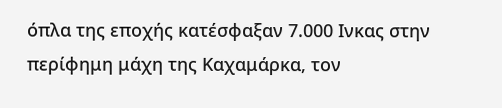όπλα της εποχής κατέσφαξαν 7.000 Ινκας στην περίφημη μάχη της Καχαμάρκα, τον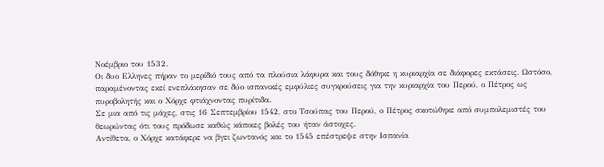Νοέμβριο του 1532.
Οι δυο Ελληνες πήραν το μερίδιό τους από τα πλούσια λάφυρα και τους δόθηκε η κυριαρχία σε διάφορες εκτάσεις. Ωστόσο, παραμένοντας εκεί ενεπλάκησαν σε δύο ισπανικές εμφύλιες συγκρούσεις για την κυριαρχία του Περού, ο Πέτρος ως πυροβολητής και ο Χόρχε φτιάχνοντας πυρίτιδα.
Σε μια από τις μάχες, στις 16 Σεπτεμβρίου 1542, στο Τσούπας του Περού, ο Πέτρος σκοτώθηκε από συμπολεμιστές του θεωρώντας ότι τους πρόδωσε καθώς κάποιες βολές του ήταν άστοχες.
Αντίθετα, ο Χόρχε κατάφερε να βγει ζωντανός και το 1545 επέστρεψε στην Ισπανία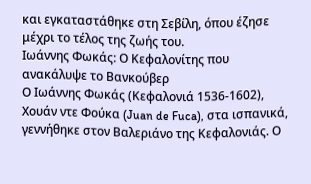και εγκαταστάθηκε στη Σεβίλη, όπου έζησε μέχρι το τέλος της ζωής του.
Ιωάννης Φωκάς: Ο Κεφαλονίτης που ανακάλυψε το Βανκούβερ
Ο Ιωάννης Φωκάς (Κεφαλονιά 1536-1602), Χουάν ντε Φούκα (Juan de Fuca), στα ισπανικά, γεννήθηκε στον Βαλεριάνο της Κεφαλονιάς. Ο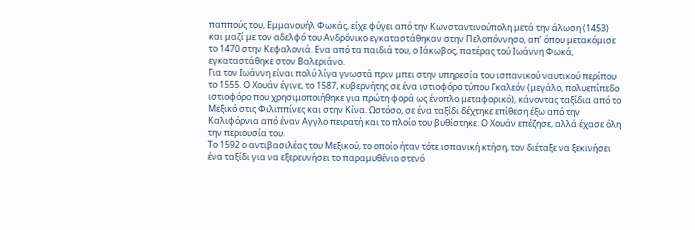παππούς του, Εμμανουήλ Φωκάς, είχε φύγει από την Κωνσταντινούπολη μετά την άλωση (1453) και μαζί με τον αδελφό του Ανδρόνικο εγκαταστάθηκαν στην Πελοπόννησο, απ’ όπου μετακόμισε το 1470 στην Κεφαλονιά. Ενα από τα παιδιά του, ο Ιάκωβος, πατέρας τού Ιωάννη Φωκά, εγκαταστάθηκε στον Βαλεριάνο.
Για τον Ιωάννη είναι πολύ λίγα γνωστά πριν μπει στην υπηρεσία του ισπανικού ναυτικού περίπου το 1555. Ο Χουάν έγινε, το 1587, κυβερνήτης σε ένα ιστιοφόρο τύπου Γκαλεόν (μεγάλο, πολυεπίπεδο ιστιοφόρο που χρησιμοποιήθηκε για πρώτη φορά ως ένοπλο μεταφορικό), κάνοντας ταξίδια από το Μεξικό στις Φιλιππίνες και στην Κίνα. Ωστόσο, σε ένα ταξίδι δέχτηκε επίθεση έξω από την Καλιφόρνια από έναν Αγγλο πειρατή και το πλοίο του βυθίστηκε. Ο Χουάν επέζησε, αλλά έχασε όλη την περιουσία του.
Το 1592 ο αντιβασιλέας του Μεξικού, το οποίο ήταν τότε ισπανική κτήση, τον διέταξε να ξεκινήσει ένα ταξίδι για να εξερευνήσει το παραμυθένιο στενό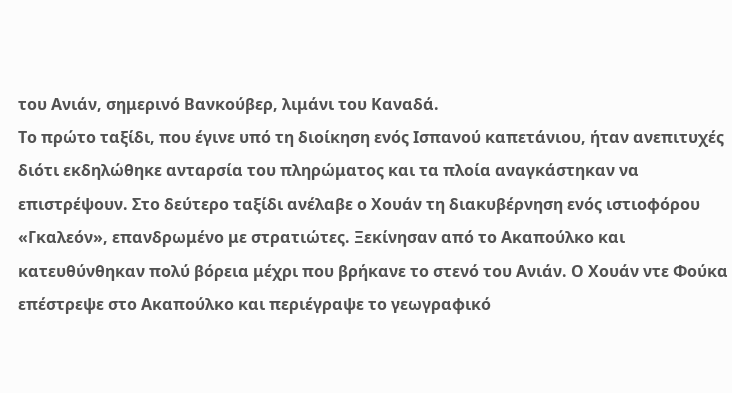του Ανιάν, σημερινό Βανκούβερ, λιμάνι του Καναδά.
Το πρώτο ταξίδι, που έγινε υπό τη διοίκηση ενός Ισπανού καπετάνιου, ήταν ανεπιτυχές διότι εκδηλώθηκε ανταρσία του πληρώματος και τα πλοία αναγκάστηκαν να επιστρέψουν. Στο δεύτερο ταξίδι ανέλαβε ο Χουάν τη διακυβέρνηση ενός ιστιοφόρου «Γκαλεόν», επανδρωμένο με στρατιώτες. Ξεκίνησαν από το Ακαπούλκο και κατευθύνθηκαν πολύ βόρεια μέχρι που βρήκανε το στενό του Ανιάν. Ο Χουάν ντε Φούκα επέστρεψε στο Ακαπούλκο και περιέγραψε το γεωγραφικό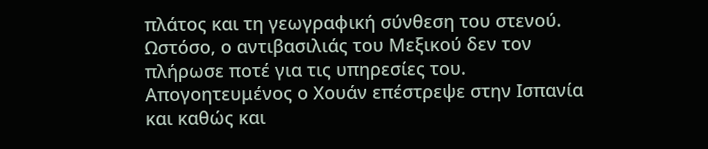πλάτος και τη γεωγραφική σύνθεση του στενού.
Ωστόσο, ο αντιβασιλιάς του Μεξικού δεν τον πλήρωσε ποτέ για τις υπηρεσίες του. Απογοητευμένος ο Χουάν επέστρεψε στην Ισπανία και καθώς και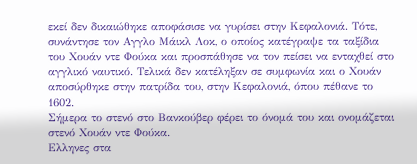εκεί δεν δικαιώθηκε αποφάσισε να γυρίσει στην Κεφαλονιά. Τότε, συνάντησε τον Αγγλο Μάικλ Λοκ, ο οποίος κατέγραψε τα ταξίδια του Χουάν ντε Φούκα και προσπάθησε να τον πείσει να ενταχθεί στο αγγλικό ναυτικό. Τελικά δεν κατέληξαν σε συμφωνία και ο Χουάν αποσύρθηκε στην πατρίδα του, στην Κεφαλονιά, όπου πέθανε το 1602.
Σήμερα το στενό στο Βανκούβερ φέρει το όνομά του και ονομάζεται στενό Χουάν ντε Φούκα.
Ελληνες στα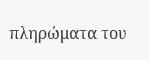πληρώματα του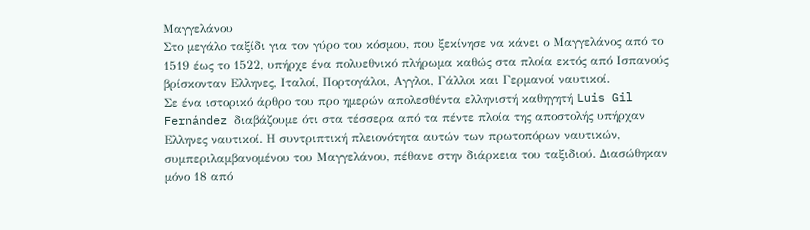Μαγγελάνου
Στο μεγάλο ταξίδι για τον γύρο του κόσμου, που ξεκίνησε να κάνει ο Μαγγελάνος από το 1519 έως το 1522, υπήρχε ένα πολυεθνικό πλήρωμα καθώς στα πλοία εκτός από Ισπανούς βρίσκονταν Ελληνες, Ιταλοί, Πορτογάλοι, Αγγλοι, Γάλλοι και Γερμανοί ναυτικοί.
Σε ένα ιστορικό άρθρο του προ ημερών απολεσθέντα ελληνιστή καθηγητή Luis Gil Fernández διαβάζουμε ότι στα τέσσερα από τα πέντε πλοία της αποστολής υπήρχαν Ελληνες ναυτικοί. Η συντριπτική πλειονότητα αυτών των πρωτοπόρων ναυτικών, συμπεριλαμβανομένου του Μαγγελάνου, πέθανε στην διάρκεια του ταξιδιού. Διασώθηκαν μόνο 18 από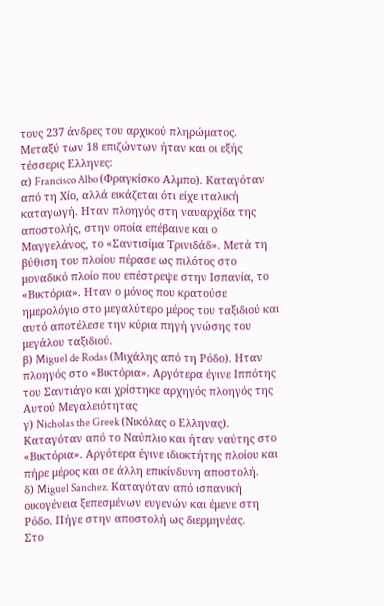τους 237 άνδρες του αρχικού πληρώματος. Μεταξύ των 18 επιζώντων ήταν και οι εξής τέσσερις Ελληνες:
α) Francisco Albo (Φραγκίσκο Αλμπο). Καταγόταν από τη Χίο, αλλά εικάζεται ότι είχε ιταλική καταγωγή. Ηταν πλοηγός στη ναυαρχίδα της αποστολής, στην οποία επέβαινε και ο Μαγγελάνος, το «Σαντισίμα Τρινιδάδ». Μετά τη βύθιση του πλοίου πέρασε ως πιλότος στο μοναδικό πλοίο που επέστρεψε στην Ισπανία, το «Βικτόρια». Ηταν ο μόνος που κρατούσε ημερολόγιο στο μεγαλύτερο μέρος του ταξιδιού και αυτό αποτέλεσε την κύρια πηγή γνώσης του μεγάλου ταξιδιού.
β) Miguel de Rodas (Μιχάλης από τη Ρόδο). Ηταν πλοηγός στο «Βικτόρια». Αργότερα έγινε Ιππότης του Σαντιάγο και χρίστηκε αρχηγός πλοηγός της Αυτού Μεγαλειότητας
γ) Nicholas the Greek (Νικόλας ο Ελληνας). Καταγόταν από το Ναύπλιο και ήταν ναύτης στο «Βικτόρια». Αργότερα έγινε ιδιοκτήτης πλοίου και πήρε μέρος και σε άλλη επικίνδυνη αποστολή.
δ) Miguel Sanchez. Καταγόταν από ισπανική οικογένεια ξεπεσμένων ευγενών και έμενε στη Ρόδο. Πήγε στην αποστολή ως διερμηνέας.
Στο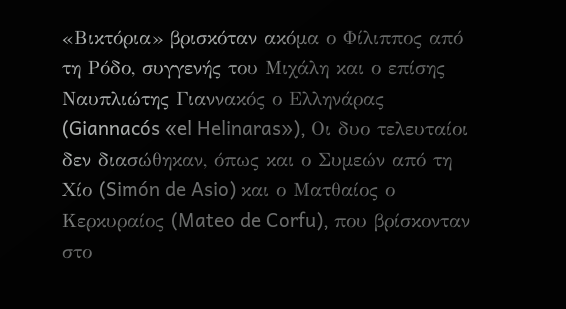«Βικτόρια» βρισκόταν ακόμα ο Φίλιππος από τη Ρόδο, συγγενής του Μιχάλη και ο επίσης Ναυπλιώτης Γιαννακός ο Ελληνάρας (Giannacós «el Helinaras»), Οι δυο τελευταίοι δεν διασώθηκαν, όπως και ο Συμεών από τη Χίο (Simón de Asio) και ο Ματθαίος ο Κερκυραίος (Mateo de Corfu), που βρίσκονταν στο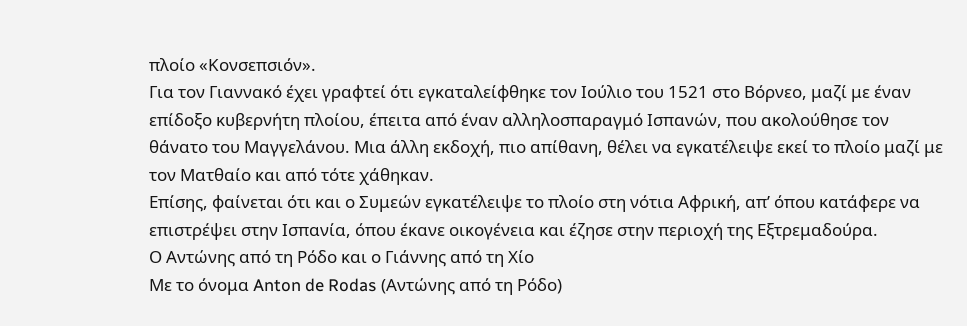πλοίο «Κονσεπσιόν».
Για τον Γιαννακό έχει γραφτεί ότι εγκαταλείφθηκε τον Ιούλιο του 1521 στο Βόρνεο, μαζί με έναν επίδοξο κυβερνήτη πλοίου, έπειτα από έναν αλληλοσπαραγμό Ισπανών, που ακολούθησε τον θάνατο του Μαγγελάνου. Μια άλλη εκδοχή, πιο απίθανη, θέλει να εγκατέλειψε εκεί το πλοίο μαζί με τον Ματθαίο και από τότε χάθηκαν.
Επίσης, φαίνεται ότι και ο Συμεών εγκατέλειψε το πλοίο στη νότια Αφρική, απ’ όπου κατάφερε να επιστρέψει στην Ισπανία, όπου έκανε οικογένεια και έζησε στην περιοχή της Εξτρεμαδούρα.
Ο Αντώνης από τη Ρόδο και ο Γιάννης από τη Χίο
Με το όνομα Anton de Rodas (Αντώνης από τη Ρόδο)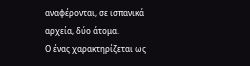αναφέρονται, σε ισπανικά αρχεία, δύο άτομα.
Ο ένας χαρακτηρίζεται ως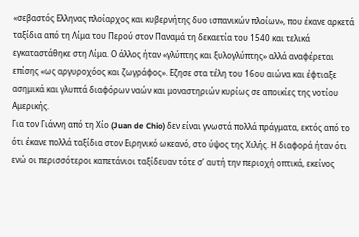«σεβαστός Ελληνας πλοίαρχος και κυβερνήτης δυο ισπανικών πλοίων», που έκανε αρκετά ταξίδια από τη Λίμα του Περού στον Παναμά τη δεκαετία του 1540 και τελικά εγκαταστάθηκε στη Λίμα. Ο άλλος ήταν «γλύπτης και ξυλογλύπτης» αλλά αναφέρεται επίσης «ως αργυροχόος και ζωγράφος». Εζησε στα τέλη του 16ου αιώνα και έφτιαξε ασημικά και γλυπτά διαφόρων ναών και μοναστηριών κυρίως σε αποικίες της νοτίου Αμερικής.
Για τον Γιάννη από τη Χίο (Juan de Chio) δεν είναι γνωστά πολλά πράγματα, εκτός από το ότι έκανε πολλά ταξίδια στον Ειρηνικό ωκεανό, στο ύψος της Χιλής. Η διαφορά ήταν ότι ενώ οι περισσότεροι καπετάνιοι ταξίδευαν τότε σ’ αυτή την περιοχή οπτικά, εκείνος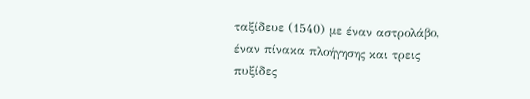ταξίδευε (1540) με έναν αστρολάβο, έναν πίνακα πλοήγησης και τρεις πυξίδες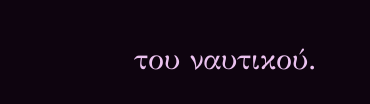του ναυτικού.